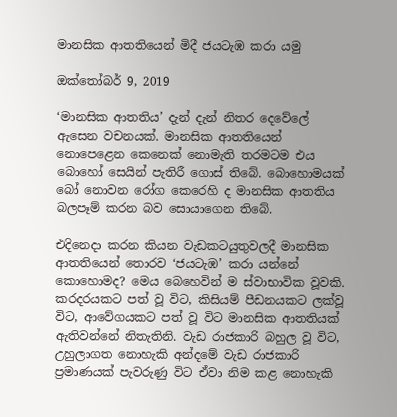මානසික ආතතියෙන් මිදී ජයටැඹ කරා යමු

ඔක්තෝබර් 9, 2019

‘මානසික ආතතිය’ දැන් දැන් නිතර දෙවේලේ ඇසෙන වචනයක්. මානසික ආතතියෙන් නොපෙළෙන කෙනෙක් නොමැති තරමටම එය බොහෝ සෙයින් පැතිරී ගොස් තිබේ. බොහොමයක් බෝ නොවන රෝග කෙරෙහි ද මානසික ආතතිය බලපෑම් කරන බව සොයාගෙන තිබේ.

එදිනෙදා කරන කියන වැඩකටයුතුවලදී මානසික ආතතියෙන් තොරව ‘ජයටැඹ’ කරා යන්නේ කොහොමද? මෙය බෙහෙවින් ම ස්වාභාවික වූවකි. කරදරයකට පත් වූ විට, කිසියම් පීඩනයකට ලක්වූ විට, ආවේගයකට පත් වූ විට මානසික ආතතියක් ඇතිවන්නේ නිතැතිනි. වැඩ රාජකාරි බහුල වූ විට, උහුලාගත නොහැකි අන්දමේ වැඩ රාජකාරි ප්‍රමාණයක් පැවරුණු විට ඒවා නිම කළ නොහැකි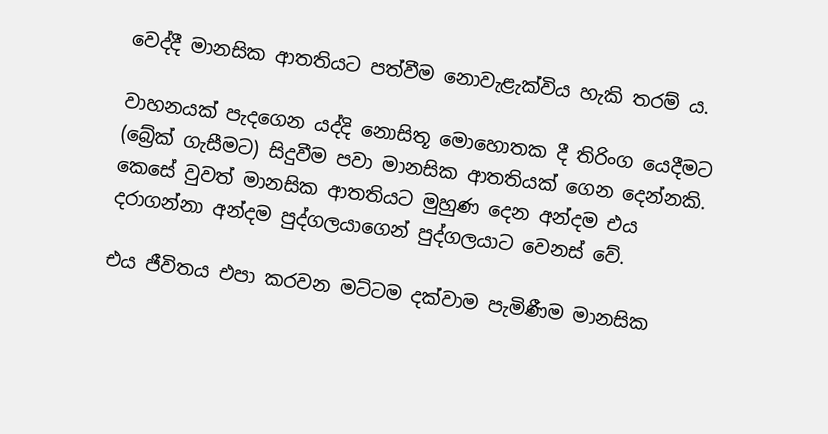වෙද්දී මානසික ආතතියට පත්වීම නොවැළැක්විය හැකි තරම් ය.

වාහනයක් පැදගෙන යද්දි නොසිතූ මොහොතක දී තිරිංග යෙදීමට (බ්‍රේක් ගැසීමට) සිදුවීම පවා මානසික ආතතියක් ගෙන දෙන්නකි. කෙසේ වුවත් මානසික ආතතියට මුහුණ දෙන අන්දම එය දරාගන්නා අන්දම පුද්ගලයාගෙන් පුද්ගලයාට වෙනස් වේ.

එය ජීවිතය එපා කරවන මට්ටම දක්වාම පැමිණීම මානසික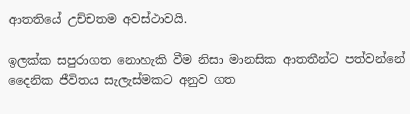ආතතියේ උච්චතම අවස්ථාවයි.

ඉලක්ක සපුරාගත නොහැකි වීම නිසා මානසික ආතතීන්ට පත්වන්නේ දෛනික ජීවිතය සැලැස්මකට අනුව ගත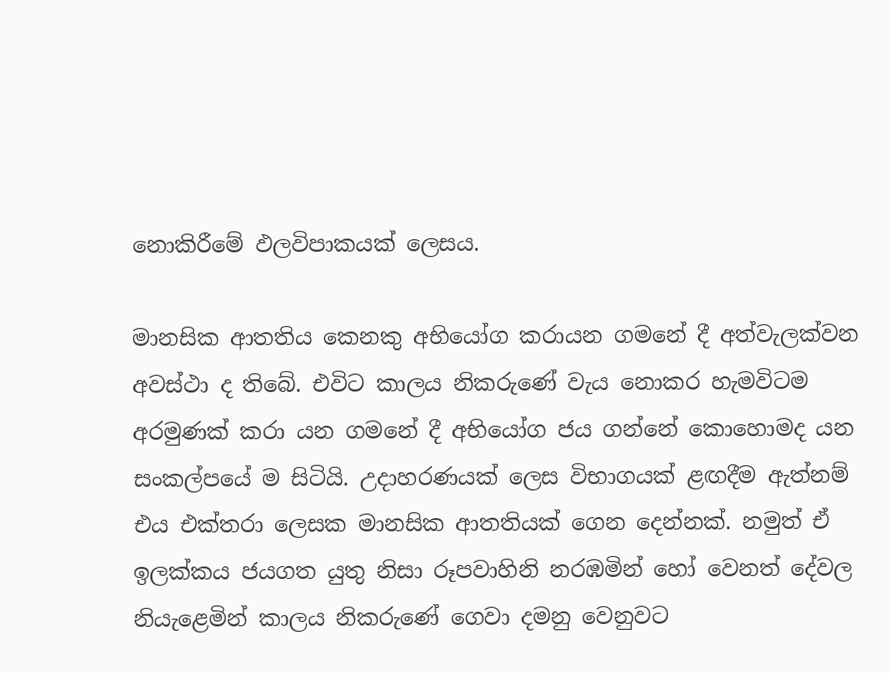නොකිරීමේ ඵලවිපාකයක් ලෙසය.

මානසික ආතතිය කෙනකු අභියෝග කරායන ගමනේ දී අත්වැලක්වන අවස්ථා ද තිබේ. එවිට කාලය නිකරුණේ වැය නොකර හැමවිටම අරමුණක් කරා යන ගමනේ දී අභියෝග ජය ගන්නේ කොහොමද යන සංකල්පයේ ම සිටියි. උදාහරණයක් ලෙස විභාගයක් ළඟදීම ඇත්නම් එය එක්තරා ලෙසක මානසික ආතතියක් ගෙන දෙන්නක්. නමුත් ඒ ඉලක්කය ජයගත යුතු නිසා රූපවාහිනි නරඹමින් හෝ වෙනත් දේවල නියැළෙමින් කාලය නිකරුණේ ගෙවා දමනු වෙනුවට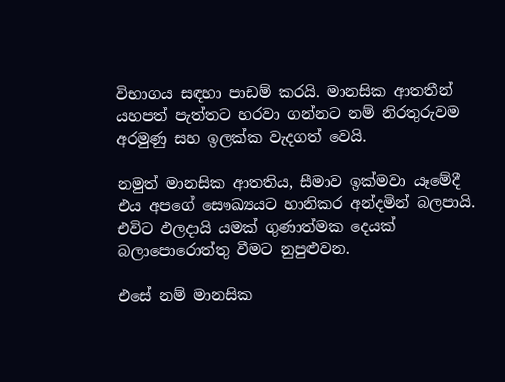විභාගය සඳහා පාඩම් කරයි. මානසික ආතතීන් යහපත් පැත්තට හරවා ගන්නට නම් නිරතුරුවම අරමුණු සහ ඉලක්ක වැදගත් වෙයි.

නමුත් මානසික ආතතිය, සීමාව ඉක්මවා යෑමේදී එය අපගේ සෞඛ්‍යයට හානිකර අන්දමින් බලපායි. එවිට ඵලදායි යමක් ගුණාත්මක දෙයක් බලාපොරොත්තු වීමට නුපුළුවන.

එසේ නම් මානසික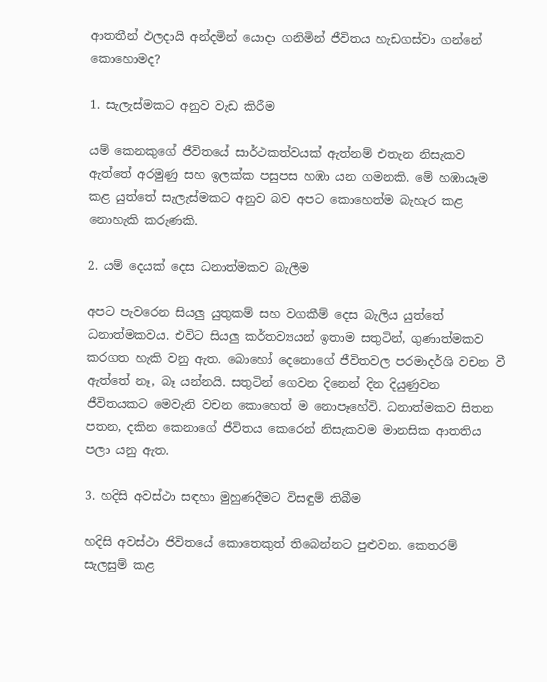ආතතීන් ඵලදායි අන්දමින් යොදා ගනිමින් ජීවිතය හැඩගස්වා ගන්නේ කොහොමද?

1. සැලැස්මකට අනුව වැඩ කිරීම

යම් කෙනකුගේ ජීවිතයේ සාර්ථකත්වයක් ඇත්නම් එතැන නිසැකව ඇත්තේ අරමුණු සහ ඉලක්ක පසුපස හඹා යන ගමනකි. මේ හඹායෑම කළ යුත්තේ සැලැස්මකට අනුව බව අපට කොහෙත්ම බැහැර කළ නොහැකි කරුණකි.

2. යම් දෙයක් දෙස ධනාත්මකව බැලීම

අපට පැවරෙන සියලු යුතුකම් සහ වගකීම් දෙස බැලිය යුත්තේ ධනාත්මකවය. එවිට සියලු කර්තව්‍යයන් ඉතාම සතුටින්, ගුණාත්මකව කරගත හැකි වනු ඇත. බොහෝ දෙනොගේ ජීවිතවල පරමාදර්ශි වචන වී ඇත්තේ නෑ, බෑ යන්නයි. සතුටින් ගෙවන දිනෙන් දින දියුණුවන ජීවිතයකට මෙවැනි වචන කොහෙත් ම නොපෑහේවි. ධනාත්මකව සිතන පතන, දකින කෙනාගේ ජීවිතය කෙරෙන් නිසැකවම මානසික ආතතිය පලා යනු ඇත.

3. හදිසි අවස්ථා සඳහා මුහුණදීමට විසඳුම් තිබීම

හදිසි අවස්ථා ජිවිතයේ කොතෙකුත් තිබෙන්නට පුළුවන. කෙතරම් සැලසුම් කළ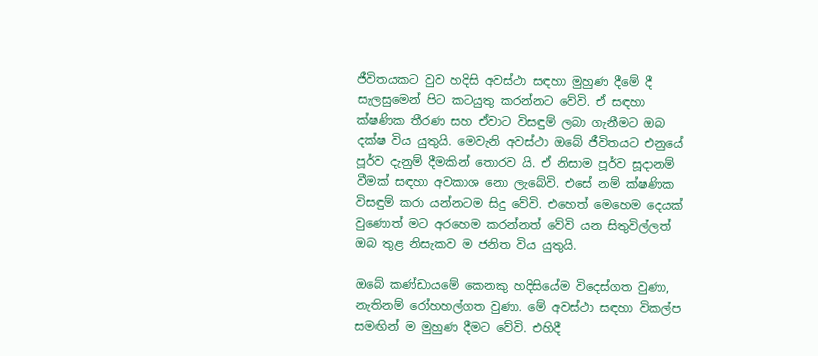ජීවිතයකට වුව හදිසි අවස්ථා සඳහා මුහුණ දීමේ දී සැලසුමෙන් පිට කටයුතු කරන්නට වේවි. ඒ සඳහා ක්ෂණික තීරණ සහ ඒවාට විසඳුම් ලබා ගැනීමට ඔබ දක්ෂ විය යුතුයි. මෙවැනි අවස්ථා ඔබේ ජීවිතයට එනුයේ පූර්ව දැනුම් දීමකින් තොරව යි. ඒ නිසාම පූර්ව සූදානම් වීමක් සඳහා අවකාශ නො ලැබේවි. එසේ නම් ක්ෂණික විසඳුම් කරා යන්නටම සිදු වේවි. එහෙත් මෙහෙම දෙයක් වුණොත් මට අරහෙම කරන්නත් වේවි යන සිතුවිල්ලත් ඔබ තුළ නිසැකව ම ජනිත විය යුතුයි.

ඔබේ කණ්ඩායමේ කෙනකු හදිසියේම විදෙස්ගත වුණා, නැතිනම් රෝහහල්ගත වුණා. මේ අවස්ථා සඳහා විකල්ප සමඟින් ම මුහුණ දීමට වේවි. එහිදී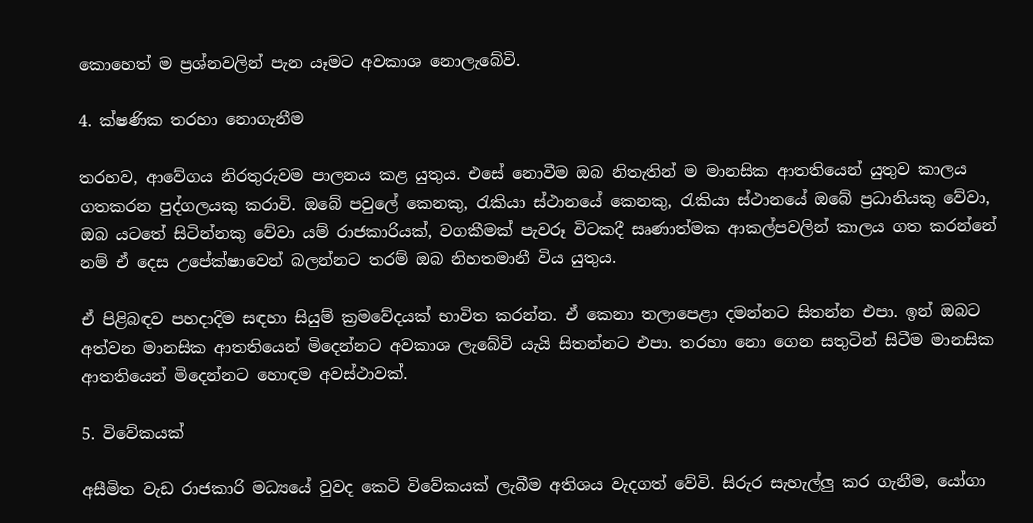කොහෙත් ම ප්‍රශ්නවලින් පැන යෑමට අවකාශ නොලැබේවි.

4. ක්ෂණික තරහා නොගැනීම

තරහව, ආවේගය නිරතුරුවම පාලනය කළ යුතුය. එසේ නොවීම ඔබ නිතැතින් ම මානසික ආතතියෙන් යුතුව කාලය ගතකරන පුද්ගලයකු කරාවි. ඔබේ පවුලේ කෙනකු, රැකියා ස්ථානයේ කෙනකු, රැකියා ස්ථානයේ ඔබේ ප්‍රධානියකු වේවා, ඔබ යටතේ සිටින්නකු වේවා යම් රාජකාරියක්, වගකීමක් පැවරූ විටකදී සෘණාත්මක ආකල්පවලින් කාලය ගත කරන්නේ නම් ඒ දෙස උපේක්ෂාවෙන් බලන්නට තරම් ඔබ නිහතමානී විය යුතුය.

ඒ පිළිබඳව පහදාදිම සඳහා සියුම් ක්‍රමවේදයක් භාවිත කරන්න. ඒ කෙනා තලාපෙළා දමන්නට සිතන්න එපා. ඉන් ඔබට අත්වන මානසික ආතතියෙන් මිදෙන්නට අවකාශ ලැබේවි යැයි සිතන්නට එපා. තරහා නො ගෙන සතුටින් සිටීම මානසික ආතතියෙන් මිදෙන්නට හොඳම අවස්ථාවක්.

5. විවේකයක්

අසීමිත වැඩ රාජකාරි මධ්‍යයේ වුවද කෙටි විවේකයක් ලැබීම අතිශය වැදගත් වේවි. සිරුර සැහැල්ලු කර ගැනීම, යෝගා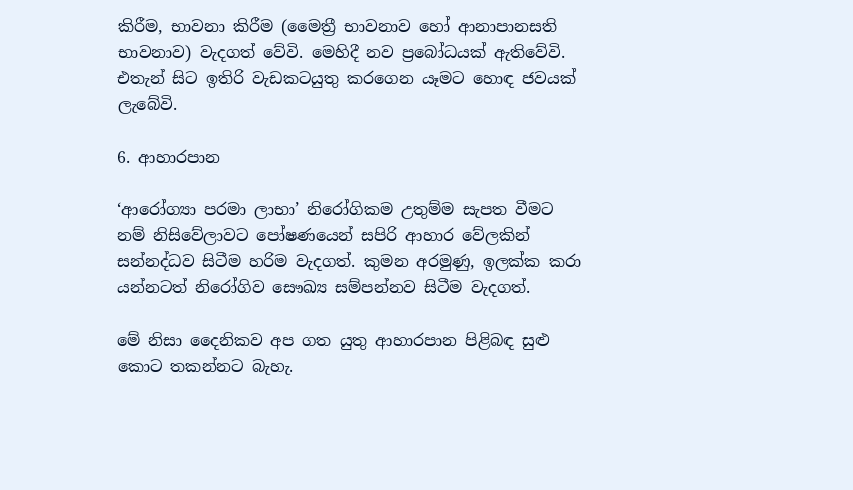කිරීම, භාවනා කිරීම (මෛත්‍රී භාවනාව හෝ ආනාපානසති භාවනාව) වැදගත් වේවි. මෙහිදී නව ප්‍රබෝධයක් ඇතිවේවි. එතැන් සිට ඉතිරි වැඩකටයුතු කරගෙන යෑමට හොඳ ජවයක් ලැබේවි.

6. ආහාරපාන

‘ආරෝග්‍යා පරමා ලාභා’ නිරෝගිකම උතුම්ම සැපත වීමට නම් නිසිවේලාවට පෝෂණයෙන් සපිරි ආහාර වේලකින් සන්නද්ධව සිටීම හරිම වැදගත්. කුමන අරමුණු, ඉලක්ක කරා යන්නටත් නිරෝගිව සෞඛ්‍ය සම්පන්නව සිටීම වැදගත්.

මේ නිසා දෛනිකව අප ගත යුතු ආහාරපාන පිළිබඳ සුළු කොට තකන්නට බැහැ.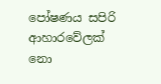පෝෂණය සපිරි ආහාරවේලක් නො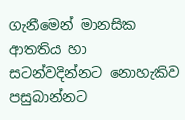ගැනීමෙන් මානසික ආතතිය හා සටන්වදින්නට නොහැකිව පසුබාන්නට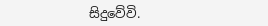සිදුවේවි.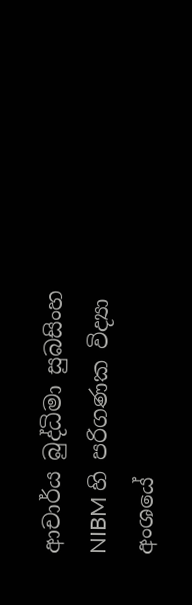ආචාර්ය බුද්ධිමා සුබසිංහ
NIBM හි පරිගණක විද්‍යා අංශයේ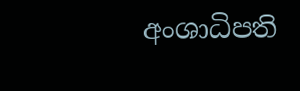අංශාධිපති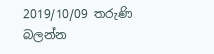2019/10/09 තරුණි බලන්න